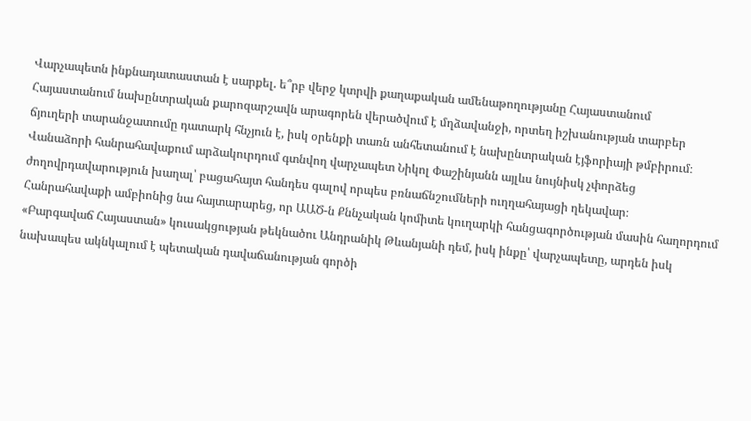Վարչապետն ինքնադատաստան է սարքել. ե՞րբ վերջ կտրվի քաղաքական ամենաթողությանը Հայաստանում
Հայաստանում նախընտրական քարոզարշավն արագորեն վերածվում է մղձավանջի, որտեղ իշխանության տարբեր ճյուղերի տարանջատումը դատարկ հնչյուն է, իսկ օրենքի տառն անհետանում է նախընտրական էյֆորիայի թմբիրում։
Վանաձորի հանրահավաքում արձակուրդում գտնվող վարչապետ Նիկոլ Փաշինյանն այլևս նույնիսկ չփորձեց ժողովրդավարություն խաղալ՝ բացահայտ հանդես գալով որպես բռնաճնշումների ուղղահայացի ղեկավար։
Հանրահավաքի ամբիոնից նա հայտարարեց, որ ԱԱԾ-ն Քննչական կոմիտե կուղարկի հանցագործության մասին հաղորդում «Բարգավաճ Հայաստան» կուսակցության թեկնածու Անդրանիկ Թևանյանի դեմ, իսկ ինքը՝ վարչապետը, արդեն իսկ նախապես ակնկալում է պետական դավաճանության գործի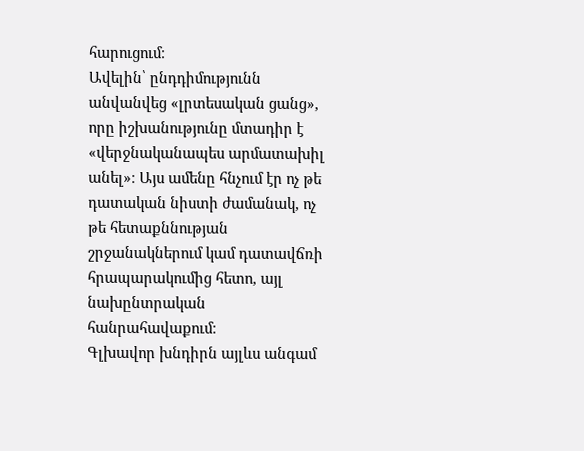հարուցում։
Ավելին՝ ընդդիմությունն անվանվեց «լրտեսական ցանց», որը իշխանությունը մտադիր է «վերջնականապես արմատախիլ անել»։ Այս ամենը հնչում էր ոչ թե դատական նիստի ժամանակ, ոչ թե հետաքննության շրջանակներում կամ դատավճռի հրապարակումից հետո, այլ նախընտրական հանրահավաքում։
Գլխավոր խնդիրն այլևս անգամ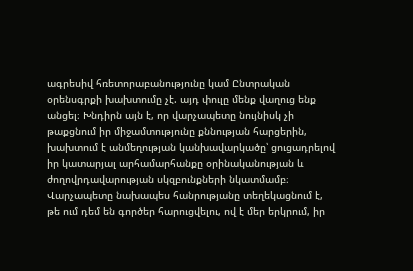ագրեսիվ հռետորաբանությունը կամ Ընտրական օրենսգրքի խախտումը չէ. այդ փուլը մենք վաղուց ենք անցել։ Խնդիրն այն է, որ վարչապետը նույնիսկ չի թաքցնում իր միջամտությունը քննության հարցերին, խախտում է անմեղության կանխավարկածը՝ ցուցադրելով իր կատարյալ արհամարհանքը օրինականության և ժողովրդավարության սկզբունքների նկատմամբ։
Վարչապետը նախապես հանրությանը տեղեկացնում է, թե ում դեմ են գործեր հարուցվելու, ով է մեր երկրում, իր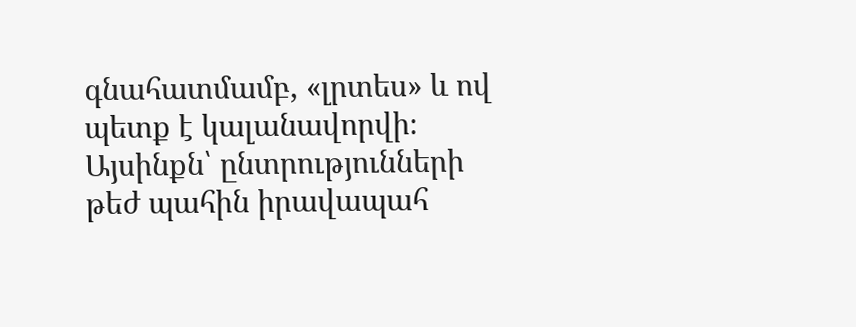գնահատմամբ, «լրտես» և ով պետք է կալանավորվի։
Այսինքն՝ ընտրությունների թեժ պահին իրավապահ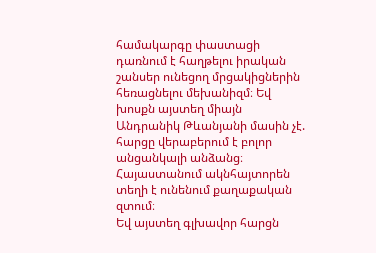համակարգը փաստացի դառնում է հաղթելու իրական շանսեր ունեցող մրցակիցներին հեռացնելու մեխանիզմ։ Եվ խոսքն այստեղ միայն Անդրանիկ Թևանյանի մասին չէ. հարցը վերաբերում է բոլոր անցանկալի անձանց։ Հայաստանում ակնհայտորեն տեղի է ունենում քաղաքական զտում։
Եվ այստեղ գլխավոր հարցն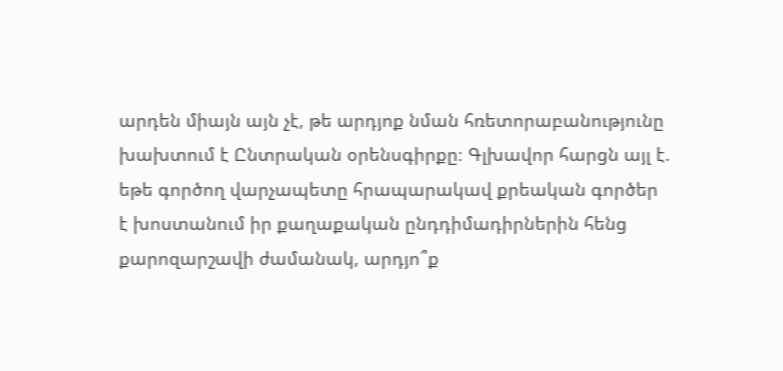արդեն միայն այն չէ, թե արդյոք նման հռետորաբանությունը խախտում է Ընտրական օրենսգիրքը։ Գլխավոր հարցն այլ է. եթե գործող վարչապետը հրապարակավ քրեական գործեր է խոստանում իր քաղաքական ընդդիմադիրներին հենց քարոզարշավի ժամանակ, արդյո՞ք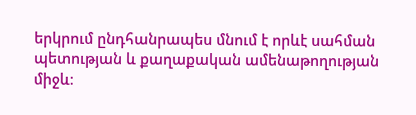երկրում ընդհանրապես մնում է որևէ սահման պետության և քաղաքական ամենաթողության միջև։